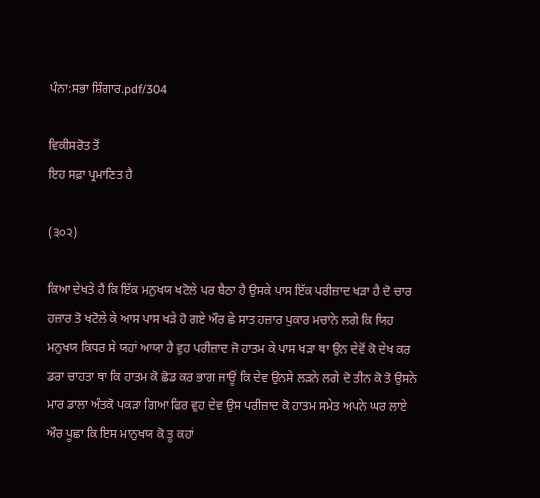ਪੰਨਾ:ਸਭਾ ਸ਼ਿੰਗਾਰ.pdf/304

ਵਿਕੀਸਰੋਤ ਤੋਂ
ਇਹ ਸਫ਼ਾ ਪ੍ਰਮਾਣਿਤ ਹੈ

(੩੦੨)

ਕਿਆ ਦੇਖਤੇ ਹੈਂ ਕਿ ਇੱਕ ਮਨੁਖਯ ਖਟੋਲੇ ਪਰ ਬੈਠਾ ਹੈ ਉਸਕੇ ਪਾਸ ਇੱਕ ਪਰੀਜ਼ਾਦ ਖੜਾ ਹੈ ਦੋ ਚਾਰ ਹਜ਼ਾਰ ਤੋ ਖਟੋਲੇ ਕੇ ਆਸ ਪਾਸ ਖੜੇ ਹੋ ਗਏ ਔਰ ਛੇ ਸਾਤ ਹਜ਼ਾਰ ਪੁਕਾਰ ਮਚਾਨੇ ਲਗੇ ਕਿ ਯਿਹ ਮਨੁਖਯ ਕਿਧਰ ਸੇ ਯਹਾਂ ਆਯਾ ਹੈ ਵੁਹ ਪਰੀਜ਼ਾਦ ਜੋ ਹਾਤਮ ਕੇ ਪਾਸ ਖੜਾ ਥਾ ਉਨ ਦੇਵੋਂ ਕੋ ਦੇਖ ਕਰ ਡਰਾ ਚਾਹਤਾ ਥਾ ਕਿ ਹਾਤਮ ਕੋ ਛੋਡ ਕਰ ਭਾਗ ਜਾਊਂ ਕਿ ਦੇਵ ਉਨਸੇ ਲੜਨੇ ਲਗੇ ਦੋ ਤੀਨ ਕੋ ਤੋ ਉਸਨੇ ਮਾਰ ਡਾਲਾ ਅੰਤਕੋ ਪਕੜਾ ਗਿਆ ਫਿਰ ਵੁਹ ਦੇਵ ਉਸ ਪਰੀਜ਼ਾਦ ਕੋ ਹਾਤਮ ਸਮੇਤ ਅਪਨੇ ਘਰ ਲਾਏ ਔਰ ਪੂਛਾ ਕਿ ਇਸ ਮਾਨੁਖਯ ਕੋ ਤੂ ਕਹਾਂ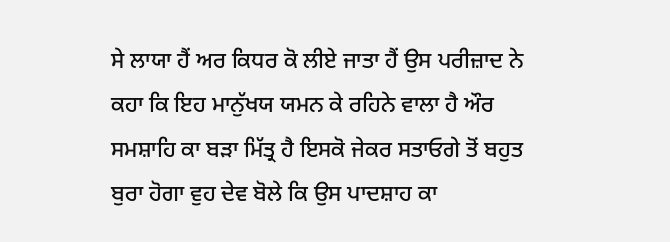ਸੇ ਲਾਯਾ ਹੈਂ ਅਰ ਕਿਧਰ ਕੋ ਲੀਏ ਜਾਤਾ ਹੈਂ ਉਸ ਪਰੀਜ਼ਾਦ ਨੇ ਕਹਾ ਕਿ ਇਹ ਮਾਨੁੱਖਯ ਯਮਨ ਕੇ ਰਹਿਨੇ ਵਾਲਾ ਹੈ ਔਰ ਸਮਸ਼ਾਹਿ ਕਾ ਬੜਾ ਮਿੱਤ੍ਰ ਹੈ ਇਸਕੋ ਜੇਕਰ ਸਤਾਓਗੇ ਤੋਂ ਬਹੁਤ ਬੁਰਾ ਹੋਗਾ ਵੁਹ ਦੇਵ ਬੋਲੇ ਕਿ ਉਸ ਪਾਦਸ਼ਾਹ ਕਾ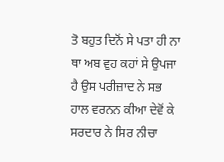ਤੋ ਬਹੁਤ ਦਿਨੋਂ ਸੇ ਪਤਾ ਹੀ ਨਾ ਥਾ ਅਬ ਵੁਹ ਕਹਾਂ ਸੇ ਉਪਜਾ ਹੈ ਉਸ ਪਰੀਜ਼ਾਦ ਨੇ ਸਭ ਹਾਲ ਵਰਨਨ ਕੀਆ ਦੇਵੋਂ ਕੇ ਸਰਦਾਰ ਨੇ ਸਿਰ ਨੀਚਾ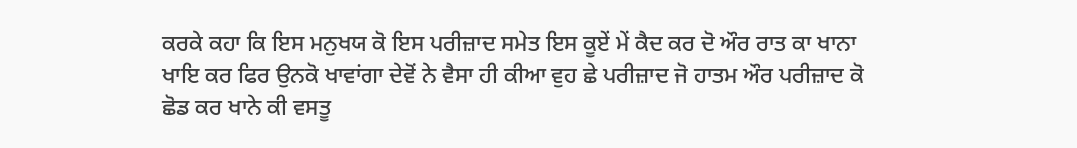ਕਰਕੇ ਕਹਾ ਕਿ ਇਸ ਮਨੁਖਯ ਕੋ ਇਸ ਪਰੀਜ਼ਾਦ ਸਮੇਤ ਇਸ ਕੂਏਂ ਮੇਂ ਕੈਦ ਕਰ ਦੋ ਔਰ ਰਾਤ ਕਾ ਖਾਨਾ ਖਾਇ ਕਰ ਫਿਰ ਉਨਕੋ ਖਾਵਾਂਗਾ ਦੇਵੋਂ ਨੇ ਵੈਸਾ ਹੀ ਕੀਆ ਵੁਹ ਛੇ ਪਰੀਜ਼ਾਦ ਜੋ ਹਾਤਮ ਔਰ ਪਰੀਜ਼ਾਦ ਕੋ ਛੋਡ ਕਰ ਖਾਨੇ ਕੀ ਵਸਤੂ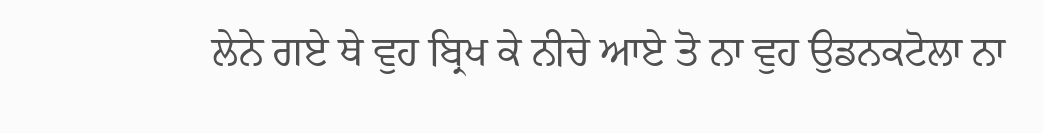ਲੇਨੇ ਗਏ ਥੇ ਵੁਹ ਬ੍ਰਿਖ ਕੇ ਨੀਚੇ ਆਏ ਤੋ ਨਾ ਵੁਹ ਉਡਨਕਟੋਲਾ ਨਾ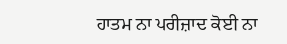ਹਾਤਮ ਨਾ ਪਰੀਜ਼ਾਦ ਕੋਈ ਨਾ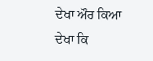ਦੇਖਾ ਔਰ ਕਿਆ ਦੇਖਾ ਕਿ